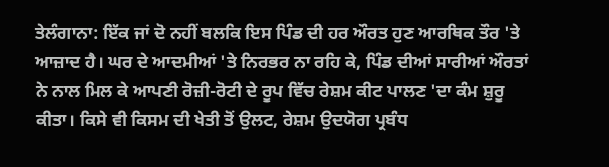ਤੇਲੰਗਾਨਾ: ਇੱਕ ਜਾਂ ਦੋ ਨਹੀਂ ਬਲਕਿ ਇਸ ਪਿੰਡ ਦੀ ਹਰ ਔਰਤ ਹੁਣ ਆਰਥਿਕ ਤੌਰ 'ਤੇ ਆਜ਼ਾਦ ਹੈ। ਘਰ ਦੇ ਆਦਮੀਆਂ 'ਤੇ ਨਿਰਭਰ ਨਾ ਰਹਿ ਕੇ, ਪਿੰਡ ਦੀਆਂ ਸਾਰੀਆਂ ਔਰਤਾਂ ਨੇ ਨਾਲ ਮਿਲ ਕੇ ਆਪਣੀ ਰੋਜ਼ੀ-ਰੋਟੀ ਦੇ ਰੂਪ ਵਿੱਚ ਰੇਸ਼ਮ ਕੀਟ ਪਾਲਣ 'ਦਾ ਕੰਮ ਸ਼ੁਰੂ ਕੀਤਾ। ਕਿਸੇ ਵੀ ਕਿਸਮ ਦੀ ਖੇਤੀ ਤੋਂ ਉਲਟ, ਰੇਸ਼ਮ ਉਦਯੋਗ ਪ੍ਰਬੰਧ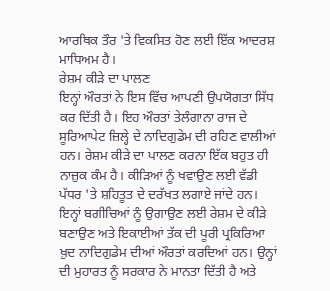ਆਰਥਿਕ ਤੌਰ 'ਤੇ ਵਿਕਸਿਤ ਹੋਣ ਲਈ ਇੱਕ ਆਦਰਸ਼ ਮਾਧਿਅਮ ਹੈ।
ਰੇਸ਼ਮ ਕੀੜੇ ਦਾ ਪਾਲਣ
ਇਨ੍ਹਾਂ ਔਰਤਾਂ ਨੇ ਇਸ ਵਿੱਚ ਆਪਣੀ ਉਪਯੋਗਤਾ ਸਿੱਧ ਕਰ ਦਿੱਤੀ ਹੈ। ਇਹ ਔਰਤਾਂ ਤੇਲੰਗਾਨਾ ਰਾਜ ਦੇ ਸੂਰਿਆਪੇਟ ਜ਼ਿਲ੍ਹੇ ਦੇ ਨਾਦਿਗੁਡੇਮ ਦੀ ਰਹਿਣ ਵਾਲੀਆਂ ਹਨ। ਰੇਸ਼ਮ ਕੀੜੇ ਦਾ ਪਾਲਣ ਕਰਨਾ ਇੱਕ ਬਹੁਤ ਹੀ ਨਾਜ਼ੁਕ ਕੰਮ ਹੈ। ਕੀੜਿਆਂ ਨੂੰ ਖਵਾਉਣ ਲਈ ਵੱਡੀ ਪੱਧਰ 'ਤੇ ਸ਼ਹਿਤੂਤ ਦੇ ਦਰੱਖਤ ਲਗਾਏ ਜਾਂਦੇ ਹਨ। ਇਨ੍ਹਾਂ ਬਗੀਚਿਆਂ ਨੂੰ ਉਗਾਉਣ ਲਈ ਰੇਸ਼ਮ ਦੇ ਕੀੜੇ ਬਣਾਉਣ ਅਤੇ ਇਕਾਈਆਂ ਤੱਕ ਦੀ ਪੂਰੀ ਪ੍ਰਕਿਰਿਆ ਖ਼ੁਦ ਨਾਦਿਗੁਡੇਮ ਦੀਆਂ ਔਰਤਾਂ ਕਰਦਿਆਂ ਹਨ। ਉਨ੍ਹਾਂ ਦੀ ਮੁਹਾਰਤ ਨੂੰ ਸਰਕਾਰ ਨੇ ਮਾਨਤਾ ਦਿੱਤੀ ਹੈ ਅਤੇ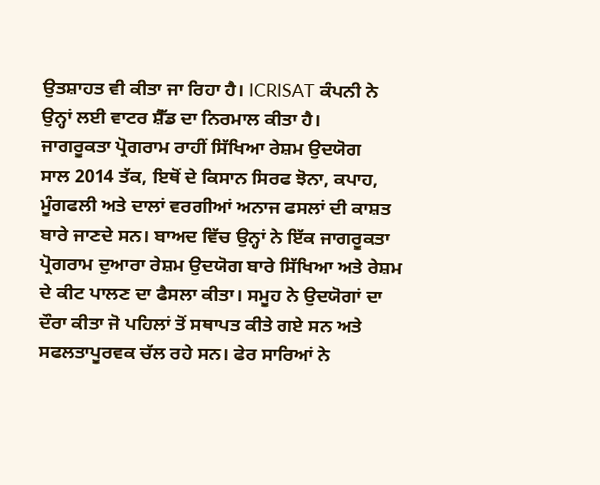ਉਤਸ਼ਾਹਤ ਵੀ ਕੀਤਾ ਜਾ ਰਿਹਾ ਹੈ। ICRISAT ਕੰਪਨੀ ਨੇ ਉਨ੍ਹਾਂ ਲਈ ਵਾਟਰ ਸ਼ੈੱਡ ਦਾ ਨਿਰਮਾਲ ਕੀਤਾ ਹੈ।
ਜਾਗਰੂਕਤਾ ਪ੍ਰੋਗਰਾਮ ਰਾਹੀਂ ਸਿੱਖਿਆ ਰੇਸ਼ਮ ਉਦਯੋਗ
ਸਾਲ 2014 ਤੱਕ, ਇਥੋਂ ਦੇ ਕਿਸਾਨ ਸਿਰਫ ਝੋਨਾ, ਕਪਾਹ, ਮੂੰਗਫਲੀ ਅਤੇ ਦਾਲਾਂ ਵਰਗੀਆਂ ਅਨਾਜ ਫਸਲਾਂ ਦੀ ਕਾਸ਼ਤ ਬਾਰੇ ਜਾਣਦੇ ਸਨ। ਬਾਅਦ ਵਿੱਚ ਉਨ੍ਹਾਂ ਨੇ ਇੱਕ ਜਾਗਰੂਕਤਾ ਪ੍ਰੋਗਰਾਮ ਦੁਆਰਾ ਰੇਸ਼ਮ ਉਦਯੋਗ ਬਾਰੇ ਸਿੱਖਿਆ ਅਤੇ ਰੇਸ਼ਮ ਦੇ ਕੀਟ ਪਾਲਣ ਦਾ ਫੈਸਲਾ ਕੀਤਾ। ਸਮੂਹ ਨੇ ਉਦਯੋਗਾਂ ਦਾ ਦੌਰਾ ਕੀਤਾ ਜੋ ਪਹਿਲਾਂ ਤੋਂ ਸਥਾਪਤ ਕੀਤੇ ਗਏ ਸਨ ਅਤੇ ਸਫਲਤਾਪੂਰਵਕ ਚੱਲ ਰਹੇ ਸਨ। ਫੇਰ ਸਾਰਿਆਂ ਨੇ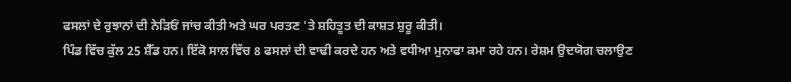ਫਸਲਾਂ ਦੇ ਰੁਝਾਨਾਂ ਦੀ ਨੇੜਿਓਂ ਜਾਂਚ ਕੀਤੀ ਅਤੇ ਘਰ ਪਰਤਣ 'ਤੇ ਸ਼ਹਿਤੂਤ ਦੀ ਕਾਸ਼ਤ ਸ਼ੁਰੂ ਕੀਤੀ।
ਪਿੰਡ ਵਿੱਚ ਕੁੱਲ 25 ਸ਼ੈੱਡ ਹਨ। ਇੱਕੋ ਸਾਲ ਵਿੱਚ 8 ਫਸਲਾਂ ਦੀ ਵਾਢੀ ਕਰਦੇ ਹਨ ਅਤੇ ਵਧੀਆ ਮੁਨਾਫਾ ਕਮਾ ਰਹੇ ਹਨ। ਰੇਸ਼ਮ ਉਦਯੋਗ ਚਲਾਉਣ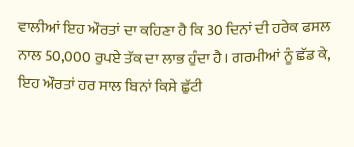ਵਾਲੀਆਂ ਇਹ ਔਰਤਾਂ ਦਾ ਕਹਿਣਾ ਹੈ ਕਿ 30 ਦਿਨਾਂ ਦੀ ਹਰੇਕ ਫਸਲ ਨਾਲ 50,000 ਰੁਪਏ ਤੱਕ ਦਾ ਲਾਭ ਹੁੰਦਾ ਹੈ। ਗਰਮੀਆਂ ਨੂੰ ਛੱਡ ਕੇ, ਇਹ ਔਰਤਾਂ ਹਰ ਸਾਲ ਬਿਨਾਂ ਕਿਸੇ ਛੁੱਟੀ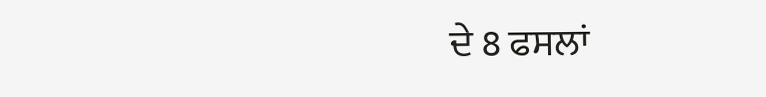ਦੇ 8 ਫਸਲਾਂ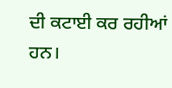ਦੀ ਕਟਾਈ ਕਰ ਰਹੀਆਂ ਹਨ।